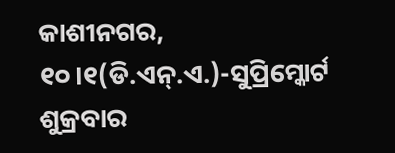କାଶୀନଗର, ୧୦।୧(ଡି.ଏନ୍.ଏ.)-ସୁପ୍ରିମ୍କୋର୍ଟ ଶୁକ୍ରବାର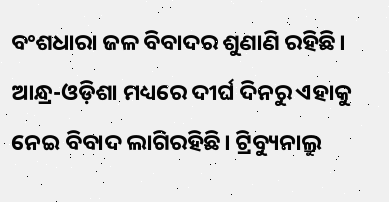ବଂଶଧାରା ଜଳ ବିବାଦର ଶୁଣାଣି ରହିଛି। ଆନ୍ଧ୍ର-ଓଡ଼ିଶା ମଧ୍ୟରେ ଦୀର୍ଘ ଦିନରୁ ଏହାକୁ ନେଇ ବିବାଦ ଲାଗିରହିଛି। ଟ୍ରିବ୍ୟୁନାଲ୍ରୁ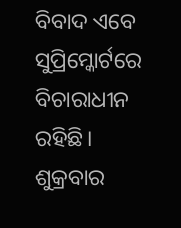ବିବାଦ ଏବେ ସୁପ୍ରିମ୍କୋର୍ଟରେ ବିଚାରାଧୀନ ରହିଛି। ଶୁକ୍ରବାର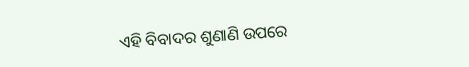ଏହି ବିବାଦର ଶୁଣାଣି ଉପରେ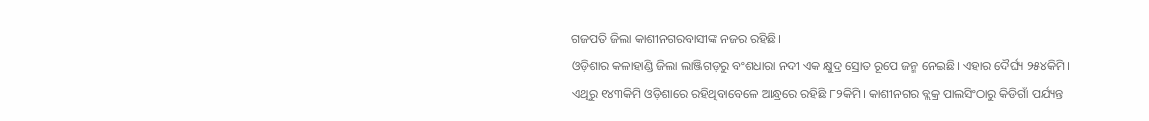ଗଜପତି ଜିଲା କାଶୀନଗରବାସୀଙ୍କ ନଜର ରହିଛି।
ଓଡ଼ିଶାର କଳାହାଣ୍ଡି ଜିଲା ଲାଞ୍ଜିଗଡ଼ରୁ ବଂଶଧାରା ନଦୀ ଏକ କ୍ଷୁଦ୍ର ସ୍ରୋତ ରୂପେ ଜନ୍ମ ନେଇଛି। ଏହାର ଦୈର୍ଘ୍ୟ ୨୫୪କିମି। ଏଥିରୁ ୧୪୩କିମି ଓଡ଼ିଶାରେ ରହିଥିବାବେଳେ ଆନ୍ଧ୍ରରେ ରହିଛି ୮୨କିମି। କାଶୀନଗର ବ୍ଲକ୍ର ପାଲସିଂଠାରୁ କିଡିଗାଁ ପର୍ଯ୍ୟନ୍ତ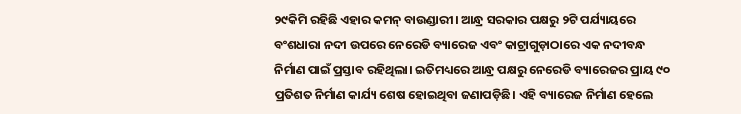୨୯କିମି ରହିଛି ଏହାର କମନ୍ ବାଉଣ୍ଡାରୀ। ଆନ୍ଧ୍ର ସରକାର ପକ୍ଷରୁ ୨ଟି ପର୍ଯ୍ୟାୟରେ ବଂଶଧାରା ନଦୀ ଉପରେ ନେରେଡି ବ୍ୟାରେଜ ଏବଂ କାଟ୍ରାଗୁଡ଼ାଠାରେ ଏକ ନଦୀବନ୍ଧ ନିର୍ମାଣ ପାଇଁ ପ୍ରସ୍ତାବ ରହିଥିଲା। ଇତିମଧ୍ୟରେ ଆନ୍ଧ୍ର ପକ୍ଷରୁ ନେରେଡି ବ୍ୟାରେଜର ପ୍ରାୟ ୯୦ ପ୍ରତିଶତ ନିର୍ମାଣ କାର୍ଯ୍ୟ ଶେଷ ହୋଇଥିବା ଜଣାପଡ଼ିଛି। ଏହି ବ୍ୟାରେଜ ନିର୍ମାଣ ହେଲେ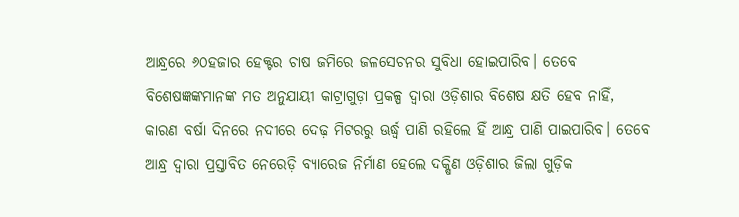ଆନ୍ଧ୍ରରେ ୬୦ହଜାର ହେକ୍ଟର ଚାଷ ଜମିରେ ଜଳସେଚନର ସୁବିଧା ହୋଇପାରିବ। ତେବେ ବିଶେଷଜ୍ଞଙ୍କମାନଙ୍କ ମତ ଅନୁଯାୟୀ କାଟ୍ରାଗୁଡ଼ା ପ୍ରକଳ୍ପ ଦ୍ୱାରା ଓଡ଼ିଶାର ବିଶେଷ କ୍ଷତି ହେବ ନାହିଁ, କାରଣ ବର୍ଷା ଦିନରେ ନଦୀରେ ଦେଢ଼ ମିଟରରୁ ଊର୍ଦ୍ଧ୍ୱ ପାଣି ରହିଲେ ହିଁ ଆନ୍ଧ୍ର ପାଣି ପାଇପାରିବ। ତେବେ ଆନ୍ଧ୍ର ଦ୍ୱାରା ପ୍ରସ୍ତାବିତ ନେରେଡ଼ି ବ୍ୟାରେଜ ନିର୍ମାଣ ହେଲେ ଦକ୍ଷିଣ ଓଡ଼ିଶାର ଜିଲା ଗୁଡ଼ିକ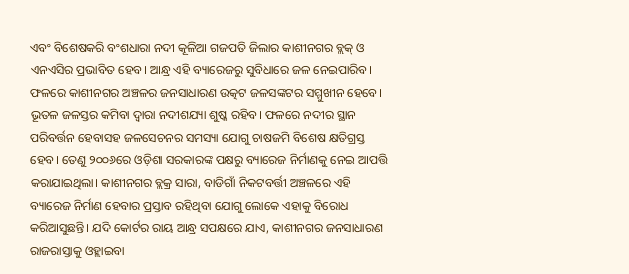ଏବଂ ବିଶେଷକରି ବଂଶଧାରା ନଦୀ କୂଳିଆ ଗଜପତି ଜିଲାର କାଶୀନଗର ବ୍ଲକ୍ ଓ ଏନଏସିର ପ୍ରଭାବିତ ହେବ। ଆନ୍ଧ୍ର ଏହି ବ୍ୟାରେଜରୁ ସୁବିଧାରେ ଜଳ ନେଇପାରିବ। ଫଳରେ କାଶୀନଗର ଅଞ୍ଚଳର ଜନସାଧାରଣ ଉତ୍କଟ ଜଳସଙ୍କଟର ସମ୍ମୁଖୀନ ହେବେ। ଭୂତଳ ଜଳସ୍ତର କମିବା ଦ୍ୱାରା ନଦୀଶଯ୍ୟା ଶୁଷ୍କ ରହିବ। ଫଳରେ ନଦୀର ସ୍ଥାନ ପରିବର୍ତ୍ତନ ହେବାସହ ଜଳସେଚନର ସମସ୍ୟା ଯୋଗୁ ଚାଷଜମି ବିଶେଷ କ୍ଷତିଗ୍ରସ୍ତ ହେବ। ତେଣୁ ୨୦୦୬ରେ ଓଡ଼ିଶା ସରକାରଙ୍କ ପକ୍ଷରୁ ବ୍ୟାରେଜ ନିର୍ମାଣକୁ ନେଇ ଆପତ୍ତି କରାଯାଇଥିଲା। କାଶୀନଗର ବ୍ଲକ୍ର ସାରା, ବାଡିଗାଁ ନିକଟବର୍ତ୍ତୀ ଅଞ୍ଚଳରେ ଏହି ବ୍ୟାରେଜ ନିର୍ମାଣ ହେବାର ପ୍ରସ୍ତାବ ରହିଥିବା ଯୋଗୁ ଲୋକେ ଏହାକୁ ବିରୋଧ କରିଆସୁଛନ୍ତି। ଯଦି କୋର୍ଟର ରାୟ ଆନ୍ଧ୍ର ସପକ୍ଷରେ ଯାଏ, କାଶୀନଗର ଜନସାଧାରଣ ରାଜରାସ୍ତାକୁ ଓହ୍ଲାଇବା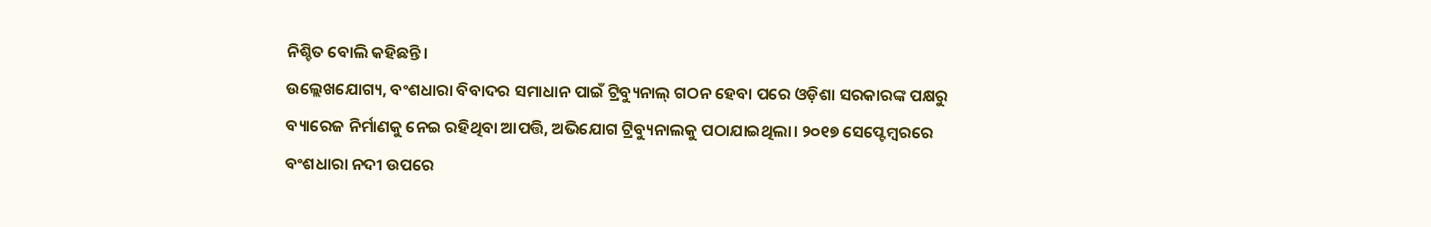ନିଶ୍ଚିତ ବୋଲି କହିଛନ୍ତି।
ଉଲ୍ଲେଖଯୋଗ୍ୟ, ବଂଶଧାରା ବିବାଦର ସମାଧାନ ପାଇଁ ଟ୍ରିବ୍ୟୁନାଲ୍ ଗଠନ ହେବା ପରେ ଓଡ଼ିଶା ସରକାରଙ୍କ ପକ୍ଷରୁ ବ୍ୟାରେଜ ନିର୍ମାଣକୁ ନେଇ ରହିଥିବା ଆପତ୍ତି, ଅଭିଯୋଗ ଟ୍ରିବ୍ୟୁନାଲକୁ ପଠାଯାଇଥିଲା। ୨୦୧୭ ସେପ୍ଟେମ୍ବରରେ ବଂଶଧାରା ନଦୀ ଉପରେ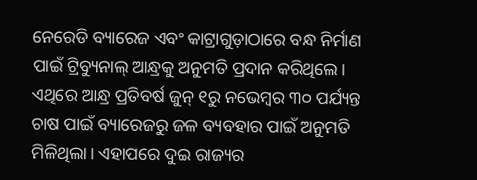ନେରେଡି ବ୍ୟାରେଜ ଏବଂ କାଟ୍ରାଗୁଡ଼ାଠାରେ ବନ୍ଧ ନିର୍ମାଣ ପାଇଁ ଟ୍ରିବ୍ୟୁନାଲ୍ ଆନ୍ଧ୍ରକୁ ଅନୁମତି ପ୍ରଦାନ କରିଥିଲେ। ଏଥିରେ ଆନ୍ଧ୍ର ପ୍ରତିବର୍ଷ ଜୁନ୍ ୧ରୁ ନଭେମ୍ବର ୩୦ ପର୍ଯ୍ୟନ୍ତ ଚାଷ ପାଇଁ ବ୍ୟାରେଜରୁ ଜଳ ବ୍ୟବହାର ପାଇଁ ଅନୁମତି ମିଳିଥିଲା। ଏହାପରେ ଦୁଇ ରାଜ୍ୟର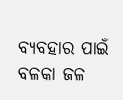ବ୍ୟବହାର ପାଇଁ ବଳକା ଜଳ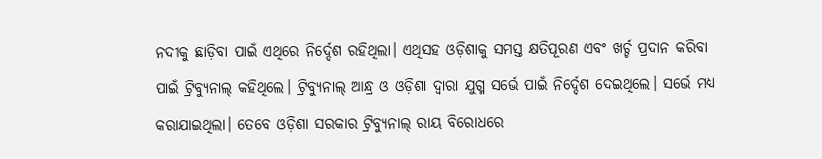ନଦୀକୁ ଛାଡ଼ିବା ପାଇଁ ଏଥିରେ ନିର୍ଦ୍ଦେଶ ରହିଥିଲା। ଏଥିସହ ଓଡ଼ିଶାକୁ ସମସ୍ତ କ୍ଷତିପୂରଣ ଏବଂ ଖର୍ଚ୍ଚ ପ୍ରଦାନ କରିବା ପାଇଁ ଟ୍ରିବ୍ୟୁନାଲ୍ କହିଥିଲେ। ଟ୍ରିବ୍ୟୁନାଲ୍ ଆନ୍ଧ୍ର ଓ ଓଡ଼ିଶା ଦ୍ୱାରା ଯୁଗ୍ମ ସର୍ଭେ ପାଇଁ ନିର୍ଦ୍ଦେଶ ଦେଇଥିଲେ। ସର୍ଭେ ମଧ୍ୟ କରାଯାଇଥିଲା। ତେବେ ଓଡ଼ିଶା ସରକାର ଟ୍ରିବ୍ୟୁନାଲ୍ ରାୟ ବିରୋଧରେ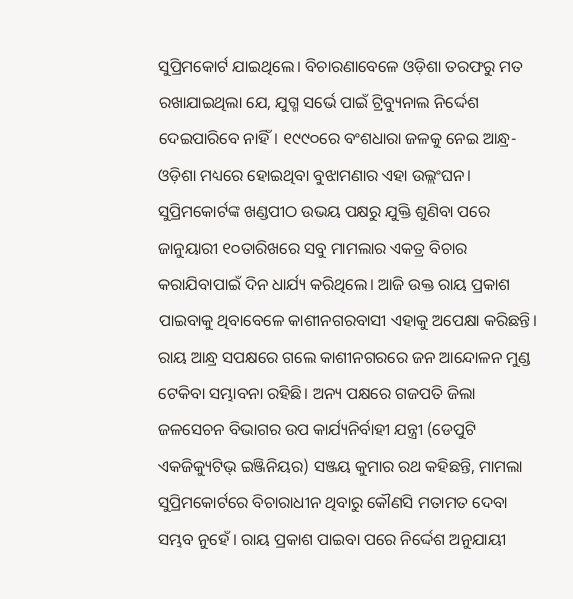ସୁପ୍ରିମକୋର୍ଟ ଯାଇଥିଲେ। ବିଚାରଣାବେଳେ ଓଡ଼ିଶା ତରଫରୁ ମତ ରଖାଯାଇଥିଲା ଯେ, ଯୁଗ୍ମ ସର୍ଭେ ପାଇଁ ଟ୍ରିବ୍ୟୁନାଲ ନିର୍ଦ୍ଦେଶ ଦେଇପାରିବେ ନାହିଁ। ୧୯୯୦ରେ ବଂଶଧାରା ଜଳକୁ ନେଇ ଆନ୍ଧ୍ର-ଓଡ଼ିଶା ମଧ୍ୟରେ ହୋଇଥିବା ବୁଝାମଣାର ଏହା ଉଲ୍ଲଂଘନ। ସୁପ୍ରିମକୋର୍ଟଙ୍କ ଖଣ୍ଡପୀଠ ଉଭୟ ପକ୍ଷରୁ ଯୁକ୍ତି ଶୁଣିବା ପରେ ଜାନୁୟାରୀ ୧୦ତାରିଖରେ ସବୁ ମାମଲାର ଏକତ୍ର ବିଚାର କରାଯିବାପାଇଁ ଦିନ ଧାର୍ଯ୍ୟ କରିଥିଲେ। ଆଜି ଉକ୍ତ ରାୟ ପ୍ରକାଶ ପାଇବାକୁ ଥିବାବେଳେ କାଶୀନଗରବାସୀ ଏହାକୁ ଅପେକ୍ଷା କରିଛନ୍ତି। ରାୟ ଆନ୍ଧ୍ର ସପକ୍ଷରେ ଗଲେ କାଶୀନଗରରେ ଜନ ଆନ୍ଦୋଳନ ମୁଣ୍ଡ ଟେକିବା ସମ୍ଭାବନା ରହିଛି। ଅନ୍ୟ ପକ୍ଷରେ ଗଜପତି ଜିଲା ଜଳସେଚନ ବିଭାଗର ଉପ କାର୍ଯ୍ୟନିର୍ବାହୀ ଯନ୍ତ୍ରୀ (ଡେପୁଟି ଏକଜିକ୍ୟୁଟିଭ୍ ଇଞ୍ଜିନିୟର) ସଞ୍ଜୟ କୁମାର ରଥ କହିଛନ୍ତି, ମାମଲା ସୁପ୍ରିମକୋର୍ଟରେ ବିଚାରାଧୀନ ଥିବାରୁ କୌଣସି ମତାମତ ଦେବା ସମ୍ଭବ ନୁହେଁ । ରାୟ ପ୍ରକାଶ ପାଇବା ପରେ ନିର୍ଦ୍ଦେଶ ଅନୁଯାୟୀ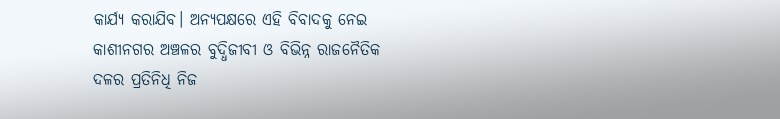କାର୍ଯ୍ୟ କରାଯିବ। ଅନ୍ୟପକ୍ଷରେ ଏହି ବିବାଦକୁ ନେଇ କାଶୀନଗର ଅଞ୍ଚଳର ବୁଦ୍ଧିଜୀବୀ ଓ ବିଭିନ୍ନ ରାଜନୈତିକ ଦଳର ପ୍ରତିନିଧି ନିଜ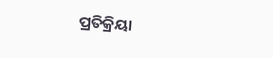ପ୍ରତିକ୍ରିୟା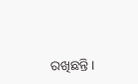ରଖିଛନ୍ତି।